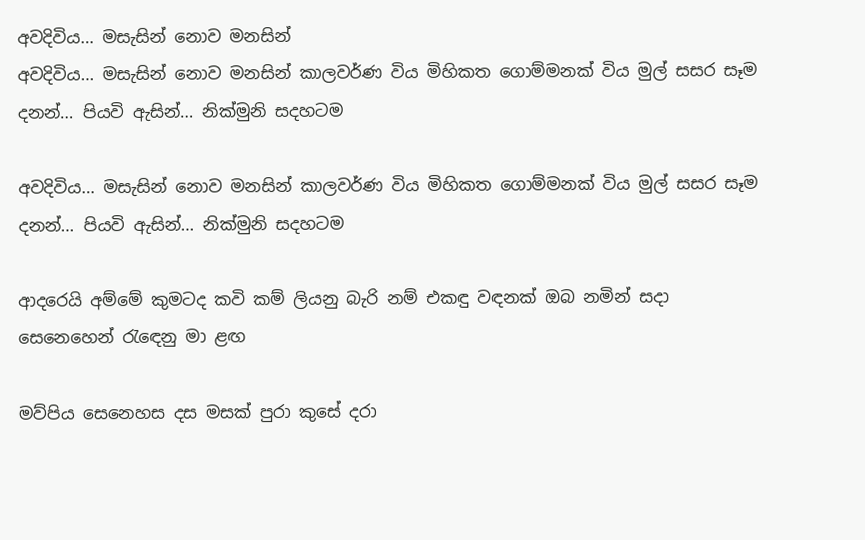අවදිවිය… මසැසින් නොව මනසින්
අවදිවිය… මසැසින් නොව මනසින් කාලවර්ණ විය මිහිකත ගොම්මනක් විය මුල් සසර සෑම දනන්… පියවි ඇසින්… නික්මුනි සදහටම

අවදිවිය… මසැසින් නොව මනසින් කාලවර්ණ විය මිහිකත ගොම්මනක් විය මුල් සසර සෑම දනන්… පියවි ඇසින්… නික්මුනි සදහටම

ආදරෙයි අම්මේ කුමටද කවි කම් ලියනු බැරි නම් එකඳු වඳනක් ඔබ නමින් සදා සෙනෙහෙන් රැඳෙනු මා ළඟ

මව්පිය සෙනෙහස දස මසක් පුරා කුසේ දරා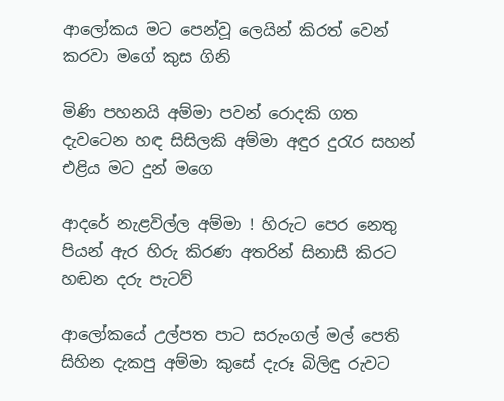ආලෝකය මට පෙන්වූ ලෙයින් කිරත් වෙන් කරවා මගේ කුස ගිනි

මිණි පහනයි අම්මා පවන් රොදකි ගත දැවටෙන හඳ සිසිලකි අම්මා අඳුර දුරැර සහන් එළිය මට දුන් මගෙ

ආදරේ නැළවිල්ල අම්මා ! හිරුට පෙර නෙතු පියන් ඇර හිරු කිරණ අතරින් සිනාසී කිරට හඬන දරු පැටව්

ආලෝකයේ උල්පත පාට සරුංගල් මල් පෙති සිහින දැකපු අම්මා කුසේ දැරූ බිලිඳු රුවට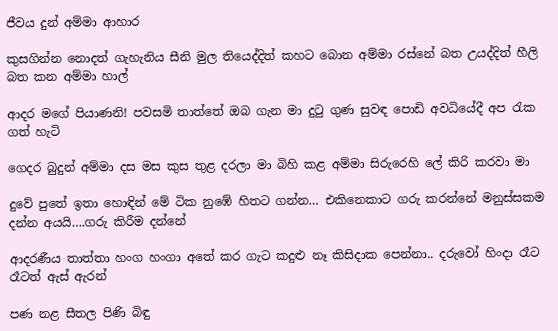ජීවය දුන් අම්මා ආහාර

කුසගින්න නොදත් ගැහැනිය සීනි මුල තියෙද්දිත් කහට බොන අම්මා රස්නේ බත උයද්දිත් හීලි බත කන අම්මා හාල්

ආදර මගේ පියාණනි! පවසමි තාත්තේ ඔබ ගැන මා දුටු ගුණ සුවඳ පොඩි අවධියේදී අප රැක ගත් හැටි

ගෙදර බුදුන් අම්මා දස මස කුස තුළ දරලා මා බිහි කළ අම්මා සිරුරෙහි ලේ කිරි කරවා මා

දුවේ පුතේ ඉතා හොඳින් මේ ටික නුඹේ හිතට ගන්න… එකිනෙකාට ගරු කරන්නේ මනුස්සකම දන්න අයයි….ගරු කිරීම දන්නේ

ආදරණීය තාත්තා හංග හංගා අතේ කර ගැට කදුළු නෑ කිසිදාක පෙන්නා.. දරුවෝ හිංදා රෑට රෑටත් ඇස් ඇරන්

පණ නළ සීතල පිණි බිඳු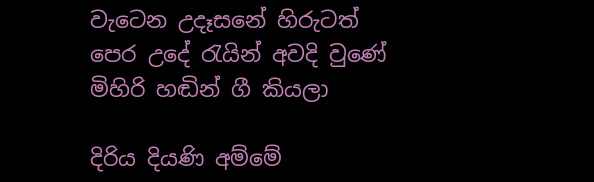වැටෙන උදෑසනේ හිරුටත් පෙර උදේ රැයින් අවදි වුණේ මිහිරි හඬින් ගී කියලා

දිරිය දියණි අම්මේ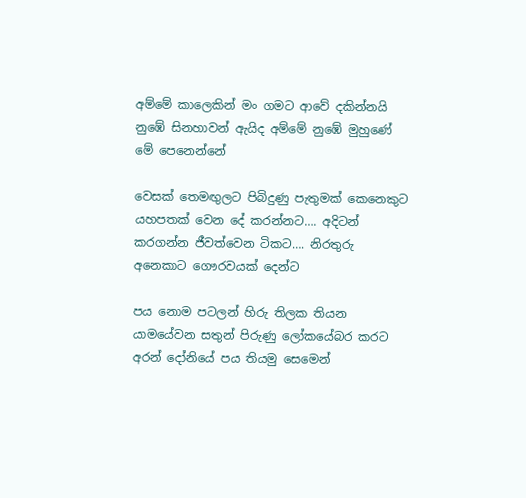අම්මේ කාලෙකින් මං ගමට ආවේ දකින්නයි නුඹේ සිනහාවන් ඇයිද අම්මේ නුඹේ මුහුණේ මේ පෙනෙන්නේ

වෙසක් තෙමඟුලට පිබිදුණු පැතුමක් කෙනෙකුට යහපතක් වෙන දේ කරන්නට…. අදිටන් කරගන්න ජීවත්වෙන ටිකට…. නිරතුරු අනෙකාට ගෞරවයක් දෙන්ට

පය නොම පටලන් හිරු තිලක තියන යාමයේවන සතුන් පිරුණු ලෝකයේබර කරට අරන් දෝනියේ පය තියමු සෙමෙන්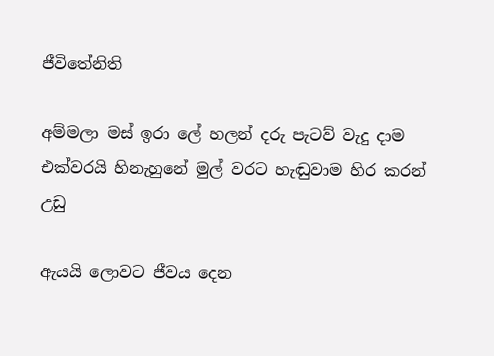ජීවිතේනිති

අම්මලා මස් ඉරා ලේ හලන් දරු පැටව් වැදු දාම එක්වරයි හිනැහුනේ මුල් වරට හැඬුවාම හිර කරන් උඩු

ඇයයි ලොවට ජීවය දෙන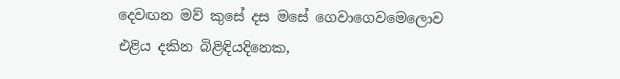දෙවඟන මව් කුසේ දස මසේ ගෙවාගෙවමෙලොව එළිය දකින බිළිඳියදිනෙක,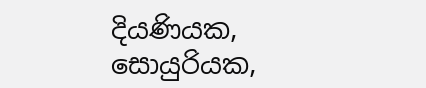දියණියක, සොයුරියක,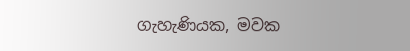ගැහැණියක, මවක